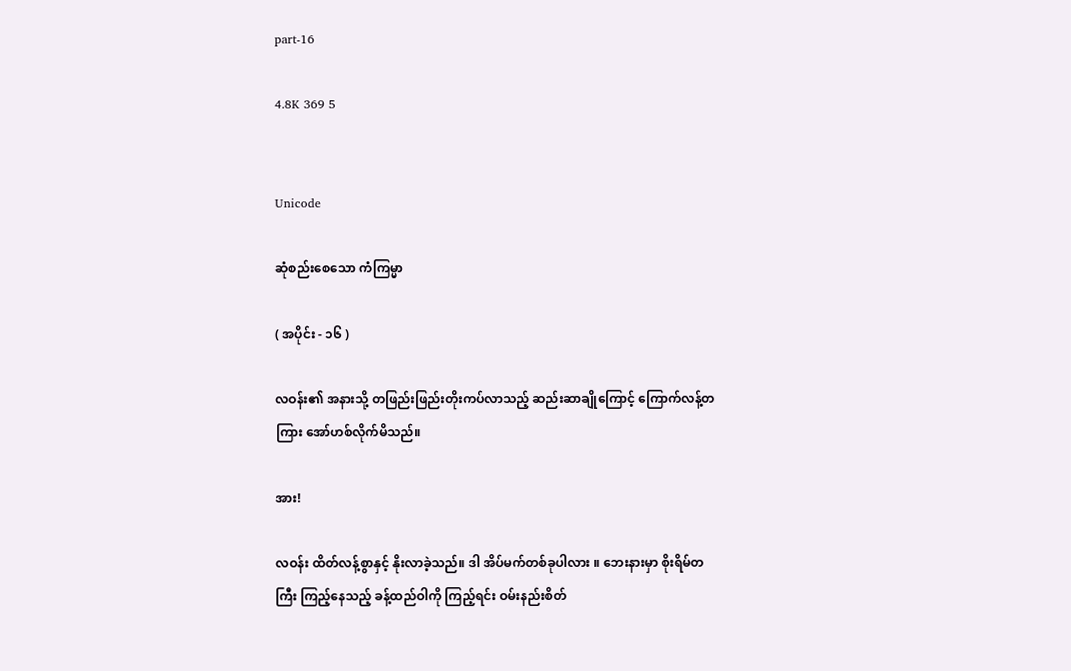part-16

4.8K 369 5


Unicode

ဆုံစည်းစေသော ကံကြမ္မာ

( အပိုင်း - ၁၆ )

လဝန်း၏ အနားသို့ တဖြည်းဖြည်းတိုးကပ်လာသည့် ဆည်းဆာချိုကြောင့် ကြောက်လန့်တကြား အော်ဟစ်လိုက်မိသည်။

အား!

လဝန်း ထိတ်လန့်စွာနှင့် နိုးလာခဲ့သည်။ ဒါ အိပ်မက်တစ်ခုပါလား ။ ဘေးနားမှာ စိုးရိမ်တကြီး ကြည့်နေသည့် ခန့်ထည်ဝါကို ကြည့်ရင်း ဝမ်းနည်းစိတ်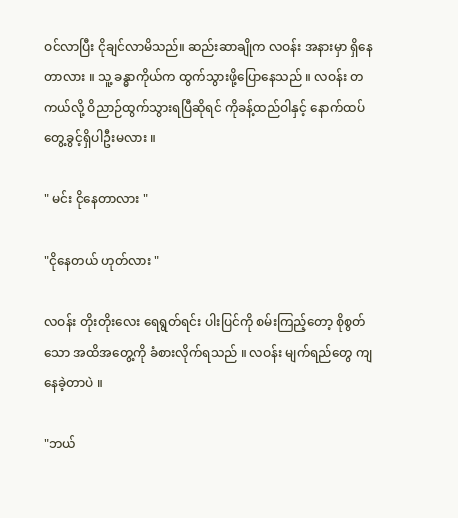ဝင်လာပြီး ငိုချင်လာမိသည်။ ဆည်းဆာချိုက လဝန်း အနားမှာ ရှိနေတာလား ။ သူ့ ခန္ဓာကိုယ်က ထွက်သွားဖို့ပြောနေသည် ။ လဝန်း တကယ်လို့ ဝိညာဉ်ထွက်သွားရပြီဆိုရင် ကိုခန့်ထည်ဝါနှင့် နောက်ထပ် တွေ့ခွင့်ရှိပါဦးမလား ။

" မင်း ငိုနေတာလား "

"ငိုနေတယ် ဟုတ်လား "

လဝန်း တိုးတိုးလေး ရေရွတ်ရင်း ပါးပြင်ကို စမ်းကြည့်တော့ စိုစွတ်သော အထိအတွေ့ကို ခံစားလိုက်ရသည် ။ လဝန်း မျက်ရည်တွေ ကျနေခဲ့တာပဲ ။

"ဘယ်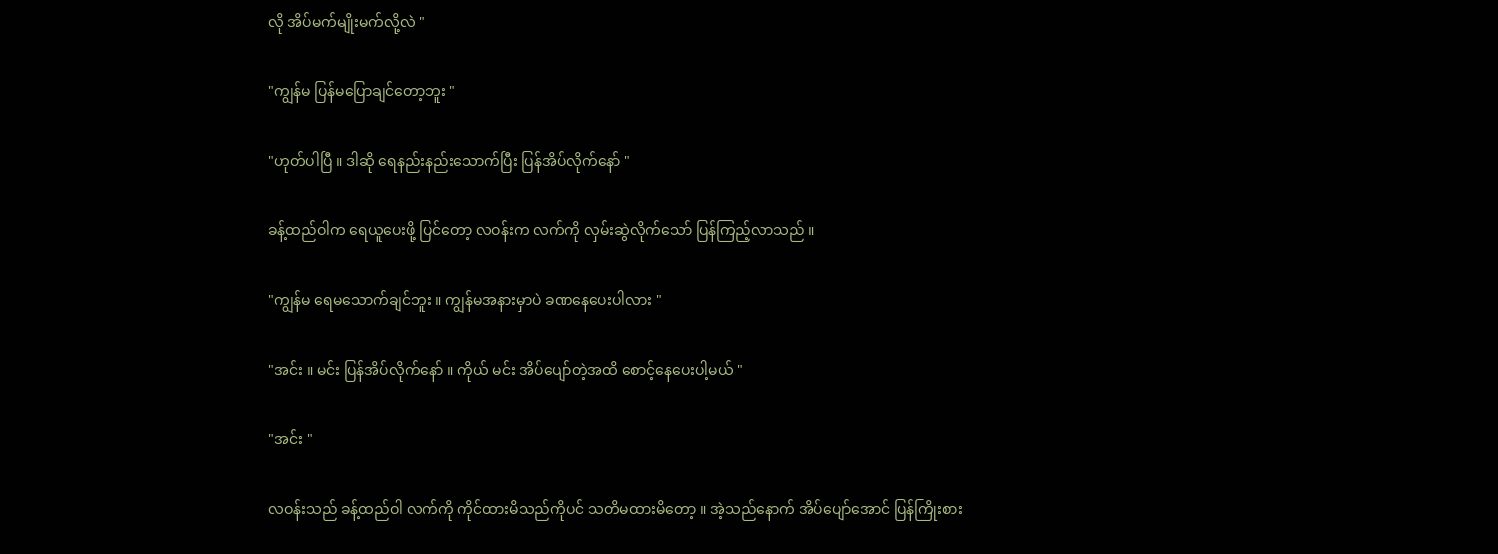လို အိပ်မက်မျိုးမက်လို့လဲ "

"ကျွန်မ ပြန်မပြောချင်တော့ဘူး "

"ဟုတ်ပါပြီ ။ ဒါဆို ရေနည်းနည်းသောက်ပြီး ပြန်အိပ်လိုက်နော် "

ခန့်ထည်ဝါက ရေယူပေးဖို့ ပြင်တော့ လဝန်းက လက်ကို လှမ်းဆွဲလိုက်သော် ပြန်ကြည့်လာသည် ။

"ကျွန်မ ရေမသောက်ချင်ဘူး ။ ကျွန်မအနားမှာပဲ ခဏနေပေးပါလား "

"အင်း ။ မင်း ပြန်အိပ်လိုက်နော် ။ ကိုယ် မင်း အိပ်ပျော်တဲ့အထိ စောင့်နေပေးပါ့မယ် "

"အင်း "

လဝန်းသည် ခန့်ထည်ဝါ လက်ကို ကိုင်ထားမိသည်ကိုပင် သတိမထားမိတော့ ။ အဲ့သည်နောက် အိပ်ပျော်အောင် ပြန်ကြိုးစား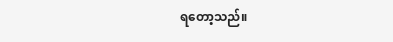ရတော့သည်။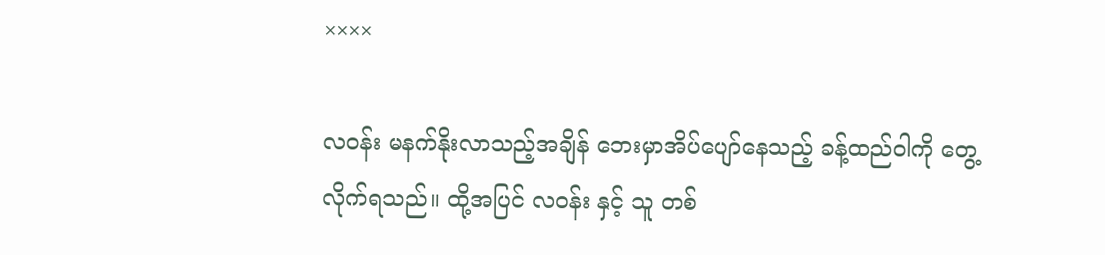××××

လဝန်း မနက်နိုးလာသည့်အချိန် ဘေးမှာအိပ်ပျော်နေသည့် ခန့်ထည်ဝါကို တွေ့လိုက်ရသည်။ ထို့အပြင် လဝန်း နှင့် သူ တစ်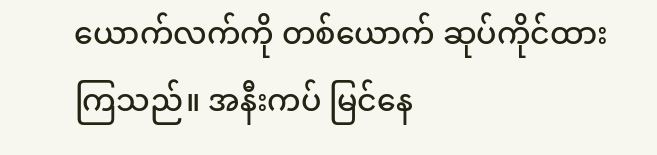ယောက်လက်ကို တစ်ယောက် ဆုပ်ကိုင်ထားကြသည်။ အနီးကပ် မြင်နေ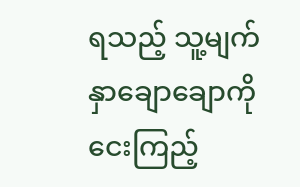ရသည့် သူ့မျက်နှာချောချောကို ငေးကြည့်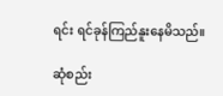ရင်း ရင်ခုန်ကြည်နူးနေမိသည်။

ဆုံစည်း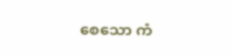စေသော ကံ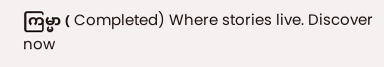ကြမ္မာ ( Completed) Where stories live. Discover now